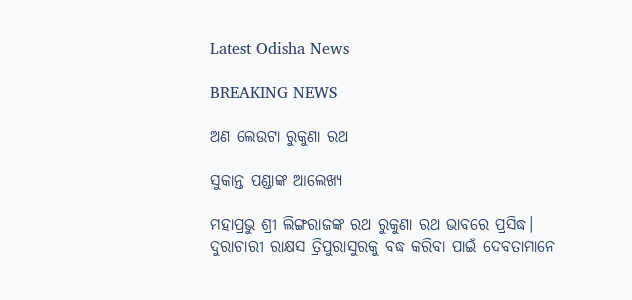Latest Odisha News

BREAKING NEWS

ଅଣ ଲେଉଟା ରୁକୁଣା ରଥ

ସୁକାନ୍ତ ପଣ୍ଡାଙ୍କ ଆଲେଖ୍ୟ

ମହାପ୍ରଭୁ ଶ୍ରୀ ଲିଙ୍ଗରାଜଙ୍କ ରଥ ରୁକୁଣା ରଥ ଭାବରେ ପ୍ରସିଦ୍ଧ। ଦୁରାଚାରୀ ରାକ୍ଷସ ତ୍ରିପୁରାସୁରକୁ ବଦ୍ଧ କରିବା ପାଇଁ ଦେବତାମାନେ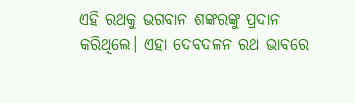ଏହି ରଥକୁ ଭଗବାନ ଶଙ୍କରଙ୍କୁ ପ୍ରଦାନ କରିଥିଲେ। ଏହା ଦେବଦଳନ ରଥ ଭାବରେ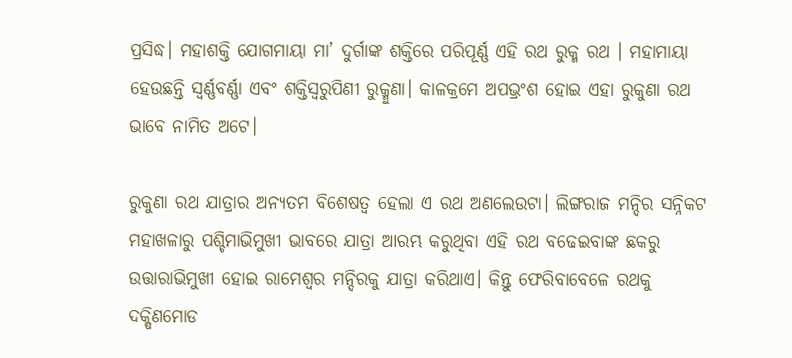ପ୍ରସିଦ୍ଧ। ମହାଶକ୍ତି ଯୋଗମାୟା ମା’ ଦୁର୍ଗାଙ୍କ ଶକ୍ତିରେ ପରିପୂର୍ଣ୍ଣ ଏହି ରଥ ରୁକ୍ମ ରଥ । ମହାମାୟା ହେଉଛନ୍ତି ସ୍ୱର୍ଣ୍ଣବର୍ଣ୍ଣା ଏବଂ ଶକ୍ତିସ୍ୱରୁପିଣୀ ରୁକ୍ମୁଣା। କାଳକ୍ରମେ ଅପଭ୍ରଂଶ ହୋଇ ଏହା ରୁକୁଣା ରଥ ଭାବେ ନାମିତ ଅଟେ।

ରୁକୁଣା ରଥ ଯାତ୍ରାର ଅନ୍ୟତମ ବିଶେଷତ୍ୱ ହେଲା ଏ ରଥ ଅଣଲେଉଟା। ଲିଙ୍ଗରାଜ ମନ୍ଦିର ସନ୍ନିକଟ ମହାଖଳାରୁ ପଶ୍ଚିମାଭିମୁଖୀ ଭାବରେ ଯାତ୍ରା ଆରମ୍ଭ କରୁଥିବା ଏହି ରଥ ବଢେଇବାଙ୍କ ଛକରୁ ଉତ୍ତାରାଭିମୁଖୀ ହୋଇ ରାମେଶ୍ୱର ମନ୍ଦିରକୁ ଯାତ୍ରା କରିଥାଏ। କିନ୍ତୁ ଫେରିବାବେଳେ ରଥକୁ ଦକ୍ଷିଣମୋଡ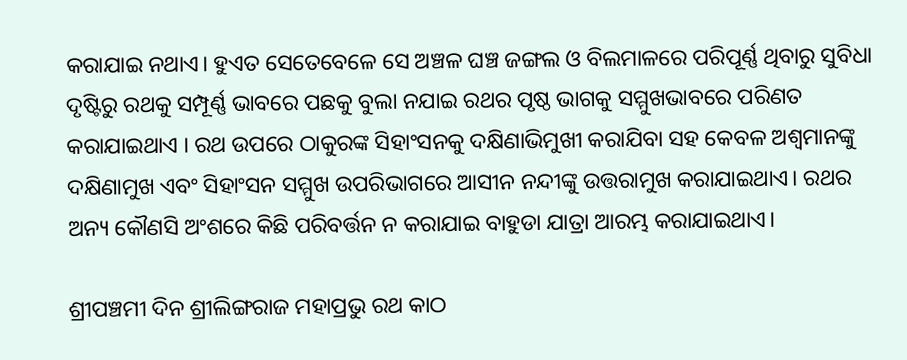କରାଯାଇ ନଥାଏ। ହୁଏତ ସେତେବେଳେ ସେ ଅଞ୍ଚଳ ଘଞ୍ଚ ଜଙ୍ଗଲ ଓ ବିଲମାଳରେ ପରିପୂର୍ଣ୍ଣ ଥିବାରୁ ସୁବିଧା ଦୃଷ୍ଟିରୁ ରଥକୁ ସମ୍ପୂର୍ଣ୍ଣ ଭାବରେ ପଛକୁ ବୁଲା ନଯାଇ ରଥର ପୃଷ୍ଠ ଭାଗକୁ ସମ୍ମୁଖଭାବରେ ପରିଣତ କରାଯାଇଥାଏ । ରଥ ଉପରେ ଠାକୁରଙ୍କ ସିହାଂସନକୁ ଦକ୍ଷିଣାଭିମୁଖୀ କରାଯିବା ସହ କେବଳ ଅଶ୍ୱମାନଙ୍କୁ ଦକ୍ଷିଣାମୁଖ ଏବଂ ସିହାଂସନ ସମ୍ମୁଖ ଉପରିଭାଗରେ ଆସୀନ ନନ୍ଦୀଙ୍କୁ ଉତ୍ତରାମୁଖ କରାଯାଇଥାଏ। ରଥର ଅନ୍ୟ କୌଣସି ଅଂଶରେ କିଛି ପରିବର୍ତ୍ତନ ନ କରାଯାଇ ବାହୁଡା ଯାତ୍ରା ଆରମ୍ଭ କରାଯାଇଥାଏ।

ଶ୍ରୀପଞ୍ଚମୀ ଦିନ ଶ୍ରୀଲିଙ୍ଗରାଜ ମହାପ୍ରଭୁ ରଥ କାଠ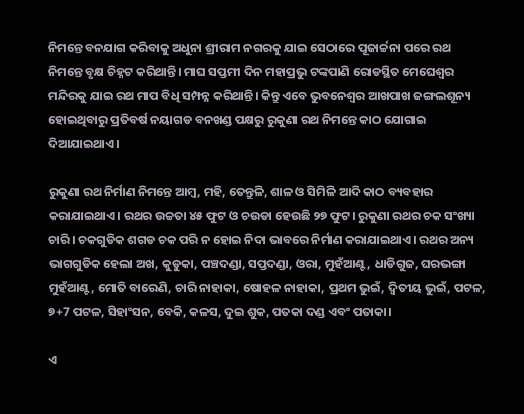ନିମନ୍ତେ ବନଯାଗ କରିବାକୁ ଅଧୁନା ଶ୍ରୀରାମ ନଗରକୁ ଯାଇ ସେଠାରେ ପୂଜାର୍ଚ୍ଚନା ପରେ ରଥ ନିମନ୍ତେ ବୃକ୍ଷ ଚିହ୍ନଟ କରିଥାନ୍ତି। ମାଘ ସପ୍ତମୀ ଦିନ ମହାପ୍ରଭୁ ଟଙ୍କପାଣି ରୋଡସ୍ଥିତ ମେଘେଶ୍ୱର ମନ୍ଦିରକୁ ଯାଇ ରଥ ମାପ ବିଧି ସମ୍ପନ୍ନ କରିଥାନ୍ତି। କିନ୍ତୁ ଏବେ ଭୁବନେଶ୍ୱର ଆଖପାଖ ଜଙ୍ଗଲଶୂନ୍ୟ ହୋଇଥିବାରୁ ପ୍ରତିବର୍ଷ ନୟାଗଡ ବନଖଣ୍ଡ ପକ୍ଷରୁ ରୁକୁଣା ରଥ ନିମନ୍ତେ କାଠ ଯୋଗାଇ ଦିଆଯାଇଥାଏ।

ରୁକୁଣା ରଥ ନିର୍ମାଣ ନିମନ୍ତେ ଆମ୍ବ, ମହି, ତେନ୍ତୁଳି, ଶାଳ ଓ ସିମିଳି ଆଦି କାଠ ବ୍ୟବହାର କରାଯାଇଥାଏ। ରଥର ଉଚ୍ଚତା ୪୫ ଫୁଟ ଓ ଚଉଡା ହେଉଛି ୨୭ ଫୁଟ। ରୁକୁଣା ରଥର ଚକ ସଂଖ୍ୟା ଚାରି। ଚକଗୁଡିକ ଶଗଡ ଚକ ପରି ନ ହୋଇ ନିଦା ଭାବରେ ନିର୍ମାଣ କରାଯାଇଥାଏ। ରଥର ଅନ୍ୟ ଭାଗଗୁଡିକ ହେଲା ଅଖ, କୁଡୁକା, ପଞ୍ଚଦଣ୍ଡା, ସପ୍ତଦଣ୍ଡା, ଓରା, ମୁହଁଆଣ୍ଟ, ଧାଡିଗୁଜ, ଘରଭଙ୍ଗା ମୁହଁଆଣ୍ଟ, ମୋତି ବାରେଣି, ଚାରି ନାହାକା, ଷୋହଳ ନାହାକା, ପ୍ରଥମ ଭୁଇଁ, ଦ୍ୱିତୀୟ ଭୁଇଁ, ପଟଳ, ୭+7 ପଟଳ, ସିହାଂସନ, ବେକି, କଳସ, ଦୁଇ ଶୁକ, ପତକା ଦଣ୍ଡ ଏବଂ ପତାକା।

ଏ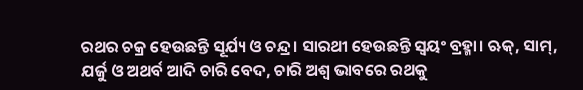ରଥର ଚକ୍ର ହେଉଛନ୍ତି ସୂର୍ଯ୍ୟ ଓ ଚନ୍ଦ୍ର। ସାରଥୀ ହେଉଛନ୍ତି ସ୍ୱୟଂ ବ୍ରହ୍ମା। ଋକ୍, ସାମ୍, ଯର୍ଜୁ ଓ ଅଥର୍ବ ଆଦି ଚାରି ବେଦ, ଚାରି ଅଶ୍ୱ ଭାବରେ ରଥକୁ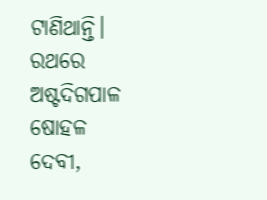ଟାଣିଥାନ୍ତି। ରଥରେ ଅଷ୍ଟଦିଗପାଳ ଷୋହଳ ଦେବୀ,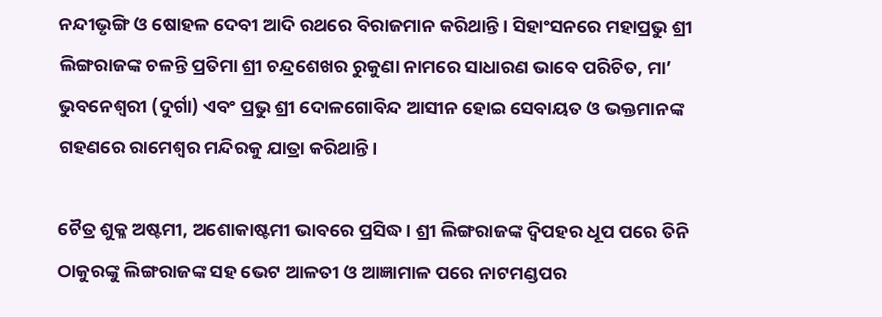ନନ୍ଦୀଭୃଙ୍ଗି ଓ ଷୋହଳ ଦେବୀ ଆଦି ରଥରେ ବିରାଜମାନ କରିଥାନ୍ତି। ସିହାଂସନରେ ମହାପ୍ରଭୁ ଶ୍ରୀ ଲିଙ୍ଗରାଜଙ୍କ ଚଳନ୍ତି ପ୍ରତିମା ଶ୍ରୀ ଚନ୍ଦ୍ରଶେଖର ରୁକୁଣା ନାମରେ ସାଧାରଣ ଭାବେ ପରିଚିତ, ମା’ ଭୁବନେଶ୍ୱରୀ (ଦୁର୍ଗା) ଏବଂ ପ୍ରଭୁ ଶ୍ରୀ ଦୋଳଗୋବିନ୍ଦ ଆସୀନ ହୋଇ ସେବାୟତ ଓ ଭକ୍ତମାନଙ୍କ ଗହଣରେ ରାମେଶ୍ୱର ମନ୍ଦିରକୁ ଯାତ୍ରା କରିଥାନ୍ତି।

ଚୈତ୍ର ଶୁକ୍ଳ ଅଷ୍ଟମୀ, ଅଶୋକାଷ୍ଟମୀ ଭାବରେ ପ୍ରସିଦ୍ଧ। ଶ୍ରୀ ଲିଙ୍ଗରାଜଙ୍କ ଦ୍ୱିପହର ଧୂପ ପରେ ତିନି ଠାକୁରଙ୍କୁ ଲିଙ୍ଗରାଜଙ୍କ ସହ ଭେଟ ଆଳତୀ ଓ ଆଜ୍ଞାମାଳ ପରେ ନାଟମଣ୍ଡପର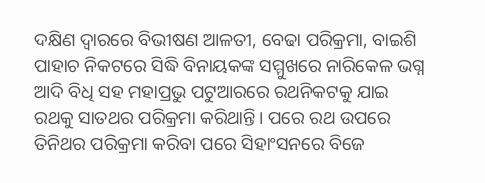ଦକ୍ଷିଣ ଦ୍ୱାରରେ ବିଭୀଷଣ ଆଳତୀ, ବେଢା ପରିକ୍ରମା, ବାଇଶି ପାହାଚ ନିକଟରେ ସିଦ୍ଧି ବିନାୟକଙ୍କ ସମ୍ମୁଖରେ ନାରିକେଳ ଭଗ୍ନ ଆଦି ବିଧି ସହ ମହାପ୍ରଭୁ ପଟୁଆରରେ ରଥନିକଟକୁ ଯାଇ ରଥକୁ ସାତଥର ପରିକ୍ରମା କରିଥାନ୍ତି। ପରେ ରଥ ଉପରେ ତିନିଥର ପରିକ୍ରମା କରିବା ପରେ ସିହାଂସନରେ ବିଜେ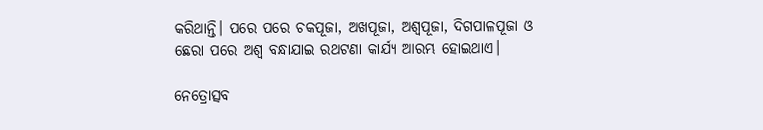କରିଥାନ୍ତି। ପରେ ପରେ ଚକପୂଜା, ଅଖପୂଜା, ଅଶ୍ୱପୂଜା, ଦିଗପାଳପୂଜା ଓ ଛେରା ପରେ ଅଶ୍ୱ ବନ୍ଧାଯାଇ ରଥଟଣା କାର୍ଯ୍ୟ ଆରମ୍ଭ ହୋଇଥାଏ।

ନେତ୍ରୋତ୍ସବ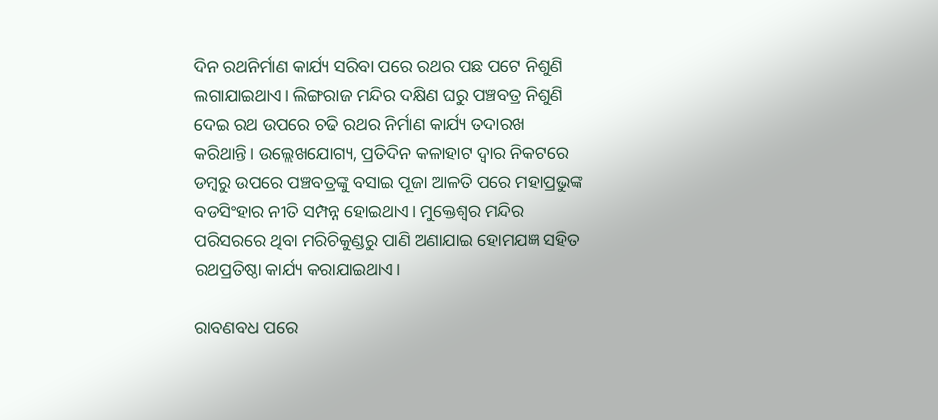ଦିନ ରଥନିର୍ମାଣ କାର୍ଯ୍ୟ ସରିବା ପରେ ରଥର ପଛ ପଟେ ନିଶୁଣି ଲଗାଯାଇଥାଏ। ଲିଙ୍ଗରାଜ ମନ୍ଦିର ଦକ୍ଷିଣ ଘରୁ ପଞ୍ଚବତ୍ର ନିଶୁଣି ଦେଇ ରଥ ଉପରେ ଚଢି ରଥର ନିର୍ମାଣ କାର୍ଯ୍ୟ ତଦାରଖ କରିଥାନ୍ତି। ଉଲ୍ଲେଖଯୋଗ୍ୟ, ପ୍ରତିଦିନ କଳାହାଟ ଦ୍ୱାର ନିକଟରେ ଡମ୍ବରୁ ଉପରେ ପଞ୍ଚବତ୍ରଙ୍କୁ ବସାଇ ପୂଜା ଆଳତି ପରେ ମହାପ୍ରଭୁଙ୍କ ବଡସିଂହାର ନୀତି ସମ୍ପନ୍ନ ହୋଇଥାଏ। ମୁକ୍ତେଶ୍ୱର ମନ୍ଦିର ପରିସରରେ ଥିବା ମରିଚିକୁଣ୍ଡରୁ ପାଣି ଅଣାଯାଇ ହୋମଯଜ୍ଞ ସହିତ ରଥପ୍ରତିଷ୍ଠା କାର୍ଯ୍ୟ କରାଯାଇଥାଏ।

ରାବଣବଧ ପରେ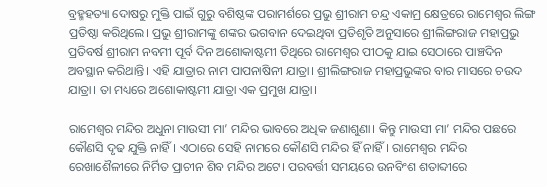ବ୍ରହ୍ମହତ୍ୟା ଦୋଷରୁ ମୁକ୍ତି ପାଇଁ ଗୁରୁ ବଶିଷ୍ଠଙ୍କ ପରାମର୍ଶରେ ପ୍ରଭୁ ଶ୍ରୀରାମ ଚନ୍ଦ୍ର ଏକାମ୍ର କ୍ଷେତ୍ରରେ ରାମେଶ୍ୱର ଲିଙ୍ଗ ପ୍ରତିଷ୍ଠା କରିଥିଲେ। ପ୍ରଭୁ ଶ୍ରୀରାମଙ୍କୁ ଶଙ୍କର ଭଗବାନ ଦେଇଥିବା ପ୍ରତିଶୃତି ଅନୁସାରେ ଶ୍ରୀଲିଙ୍ଗରାଜ ମହାପ୍ରଭୁ ପ୍ରତିବର୍ଷ ଶ୍ରୀରାମ ନବମୀ ପୂର୍ବ ଦିନ ଅଶୋକାଷ୍ଟମୀ ତିଥିରେ ରାମେଶ୍ୱର ପୀଠକୁ ଯାଇ ସେଠାରେ ପାଞ୍ଚଦିନ ଅବସ୍ଥାନ କରିଥାନ୍ତି। ଏହି ଯାତ୍ରାର ନାମ ପାପନାଷିନୀ ଯାତ୍ରା। ଶ୍ରୀଲିଙ୍ଗରାଜ ମହାପ୍ରଭୁଙ୍କର ବାର ମାସରେ ଚଉଦ ଯାତ୍ରା। ତା ମଧ୍ୟରେ ଅଶୋକାଷ୍ଟମୀ ଯାତ୍ରା ଏକ ପ୍ରମୁଖ ଯାତ୍ରା।

ରାମେଶ୍ୱର ମନ୍ଦିର ଅଧୁନା ମାଉସୀ ମା’ ମନ୍ଦିର ଭାବରେ ଅଧିକ ଜଣାଶୁଣା। କିନ୍ତୁ ମାଉସୀ ମା’ ମନ୍ଦିର ପଛରେ କୌଣସି ଦୃଢ ଯୁକ୍ତି ନାହିଁ। ଏଠାରେ ସେହି ନାମରେ କୌଣସି ମନ୍ଦିର ହିଁ ନାହିଁ। ରାମେଶ୍ୱର ମନ୍ଦିର ରେଖାଶୈଳୀରେ ନିର୍ମିତ ପ୍ରାଚୀନ ଶିବ ମନ୍ଦିର ଅଟେ। ପରବର୍ତ୍ତୀ ସମୟରେ ଉନବିଂଶ ଶତାବ୍ଦୀରେ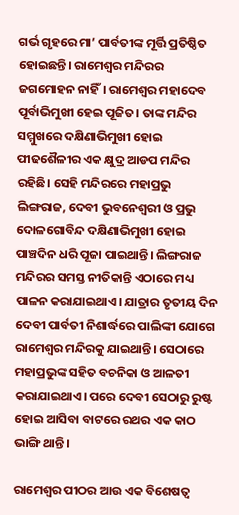ଗର୍ଭ ଗୃହରେ ମା’ ପାର୍ବତୀଙ୍କ ମୂର୍ତ୍ତି ପ୍ରତିଷ୍ଠିତ ହୋଇଛନ୍ତି। ରାମେଶ୍ୱର ମନ୍ଦିରର ଜଗମୋହନ ନାହିଁ। ରାମେଶ୍ୱର ମହାଦେବ ପୂର୍ବାଭିମୁଖୀ ହେଇ ପୂଜିତ। ତାଙ୍କ ମନ୍ଦିର ସମ୍ମୁଖରେ ଦକ୍ଷିଣାଭିମୁଖୀ ହୋଇ ପୀଢଶୈଳୀର ଏକ କ୍ଷୁଦ୍ର ଆଡପ ମନ୍ଦିର ରହିଛି। ସେହି ମନ୍ଦିରରେ ମହାପ୍ରଭୁ ଲିଙ୍ଗରାଜ, ଦେବୀ ଭୁବନେଶ୍ୱରୀ ଓ ପ୍ରଭୁ ଦୋଳଗୋବିନ୍ଦ ଦକ୍ଷିଣାଭିମୁଖୀ ହୋଇ ପାଞ୍ଚଦିନ ଧରି ପୂଜା ପାଇଥାନ୍ତି। ଲିଙ୍ଗରାଜ ମନ୍ଦିରର ସମସ୍ତ ନୀତିକାନ୍ତି ଏଠାରେ ମଧ୍ୟ ପାଳନ କରାଯାଇଥାଏ। ଯାତ୍ରାର ତୃତୀୟ ଦିନ ଦେବୀ ପାର୍ବତୀ ନିଶାର୍ଦ୍ଧରେ ପାଲିଙ୍କୀ ଯୋଗେ ରାମେଶ୍ୱର ମନ୍ଦିରକୁ ଯାଇଥାନ୍ତି। ସେଠାରେ ମହାପ୍ରଭୁଙ୍କ ସହିତ ବଚନିକା ଓ ଆଳତୀ କରାଯାଇଥାଏ। ପରେ ଦେବୀ ସେଠାରୁ ରୁଷ୍ଟ ହୋଇ ଆସିବା ବାଟରେ ରଥର ଏକ କାଠ ଭାଙ୍ଗି ଥାନ୍ତି।

ରାମେଶ୍ୱର ପୀଠର ଆଉ ଏକ ବିଶେଷତ୍ୱ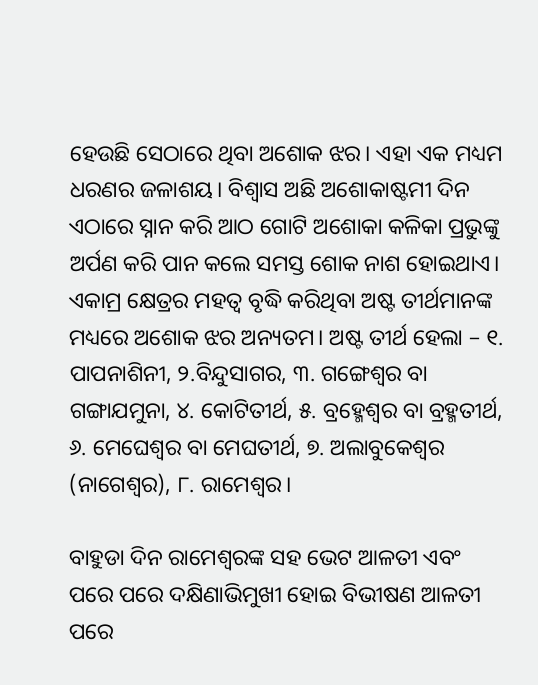ହେଉଛି ସେଠାରେ ଥିବା ଅଶୋକ ଝର। ଏହା ଏକ ମଧ୍ୟମ ଧରଣର ଜଳାଶୟ। ବିଶ୍ୱାସ ଅଛି ଅଶୋକାଷ୍ଟମୀ ଦିନ ଏଠାରେ ସ୍ନାନ କରି ଆଠ ଗୋଟି ଅଶୋକା କଳିକା ପ୍ରଭୁଙ୍କୁ ଅର୍ପଣ କରି ପାନ କଲେ ସମସ୍ତ ଶୋକ ନାଶ ହୋଇଥାଏ। ଏକାମ୍ର କ୍ଷେତ୍ରର ମହତ୍ୱ ବୃଦ୍ଧି କରିଥିବା ଅଷ୍ଟ ତୀର୍ଥମାନଙ୍କ ମଧ୍ୟରେ ଅଶୋକ ଝର ଅନ୍ୟତମ। ଅଷ୍ଟ ତୀର୍ଥ ହେଲା – ୧. ପାପନାଶିନୀ, ୨.ବିନ୍ଦୁସାଗର, ୩. ଗଙ୍ଗେଶ୍ୱର ବା ଗଙ୍ଗାଯମୁନା, ୪. କୋଟିତୀର୍ଥ, ୫. ବ୍ରହ୍ମେଶ୍ୱର ବା ବ୍ରହ୍ମତୀର୍ଥ, ୬. ମେଘେଶ୍ୱର ବା ମେଘତୀର୍ଥ, ୭. ଅଲାବୁକେଶ୍ୱର (ନାଗେଶ୍ୱର), ୮. ରାମେଶ୍ୱର।

ବାହୁଡା ଦିନ ରାମେଶ୍ୱରଙ୍କ ସହ ଭେଟ ଆଳତୀ ଏବଂ ପରେ ପରେ ଦକ୍ଷିଣାଭିମୁଖୀ ହୋଇ ବିଭୀଷଣ ଆଳତୀ ପରେ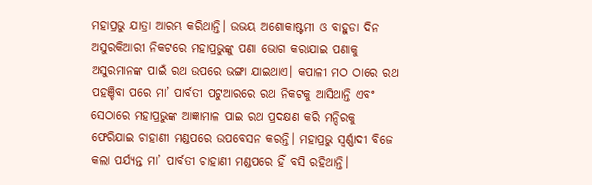ମହାପ୍ରଭୁ ଯାତ୍ରା ଆରମ୍ଭ କରିଥାନ୍ତି। ଉଭୟ ଅଶୋକାଷ୍ଟମୀ ଓ ବାହୁଡା ଦିନ ଅସୁରକିଆରୀ ନିକଟରେ ମହାପ୍ରଭୁଙ୍କୁ ପଣା ଭୋଗ କରାଯାଇ ପଣାକୁ ଅସୁରମାନଙ୍କ ପାଇଁ ରଥ ଉପରେ ଭଙ୍ଗା ଯାଇଥାଏ। କପାଳୀ ମଠ ଠାରେ ରଥ ପହଞ୍ଚିବା ପରେ ମା’ ପାର୍ବତୀ ପଟୁଆରରେ ରଥ ନିକଟକୁ ଆସିଥାନ୍ତି ଏବଂ ସେଠାରେ ମହାପ୍ରଭୁଙ୍କ ଆଜ୍ଞାମାଳ ପାଇ ରଥ ପ୍ରଦକ୍ଷଣ କରି ମନ୍ଦିରକୁ ଫେରିଯାଇ ଚାହାଣୀ ମଣ୍ଡପରେ ଉପବେସନ କରନ୍ତି। ମହାପ୍ରଭୁ ସ୍ୱର୍ଣ୍ଣାଦୀ ବିଜେ କଲା ପର୍ଯ୍ୟନ୍ତ ମା’ ପାର୍ବତୀ ଚାହାଣୀ ମଣ୍ଡପରେ ହିଁ ବସି ରହିଥାନ୍ତି।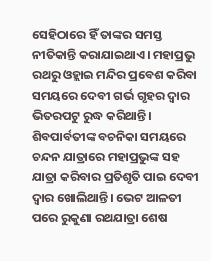ସେହିଠାରେ ହିଁ ତାଙ୍କର ସମସ୍ତ ନୀତିକାନ୍ତି କରାଯାଇଥାଏ। ମହାପ୍ରଭୁ ରଥରୁ ଓହ୍ଲାଇ ମନ୍ଦିର ପ୍ରବେଶ କରିବା ସମୟରେ ଦେବୀ ଗର୍ଭ ଗୃହର ଦ୍ୱାର ଭିତରପଟୁ ରୁଦ୍ଧ କରିଥାନ୍ତି। ଶିବପାର୍ବତୀଙ୍କ ବଚନିକା ସମୟରେ ଚନ୍ଦନ ଯାତ୍ରାରେ ମହାପ୍ରଭୁଙ୍କ ସହ ଯାତ୍ରା କରିବାର ପ୍ରତିଶୃତି ପାଇ ଦେବୀ ଦ୍ୱାର ଖୋଲିଥାନ୍ତି। ଭେଟ ଆଳତୀ ପରେ ରୁକୁଣା ରଥଯାତ୍ରା ଶେଷ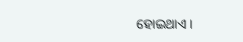ହୋଇଥାଏ।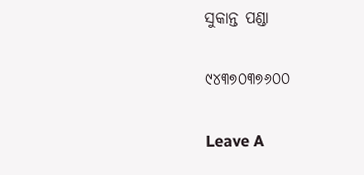ସୁକାନ୍ତ ପଣ୍ଡା

୯୪୩୭୦୩୭୬୦୦

Leave A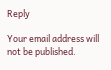Reply

Your email address will not be published.